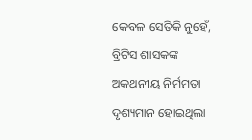କେବଳ ସେତିକି ନୁହେଁ, ବ୍ରିଟିସ ଶାସକଙ୍କ ଅକଥନୀୟ ନିର୍ମମତା ଦୃଶ୍ୟମାନ ହୋଇଥିଲା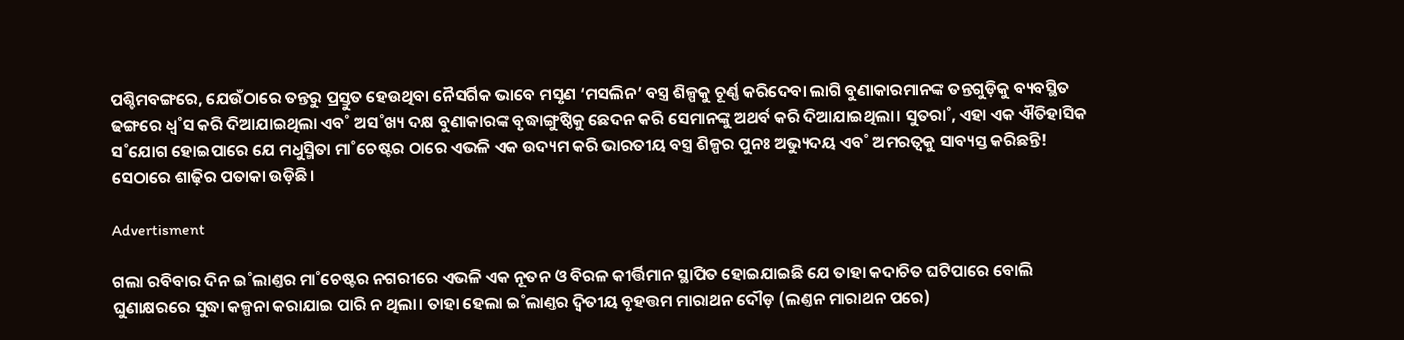ପଶ୍ଚିମବଙ୍ଗରେ, ଯେଉଁଠାରେ ତନ୍ତରୁ ପ୍ରସ୍ତୁତ ହେଉଥିବା ନୈସର୍ଗିକ ଭାବେ ମସୃଣ ‘ମସଲିନ’ ବସ୍ତ୍ର ଶିଳ୍ପକୁ ଚୂର୍ଣ୍ଣ କରିଦେବା ଲାଗି ବୁଣାକାରମାନଙ୍କ ତନ୍ତଗୁଡ଼ିକୁ ବ୍ୟବସ୍ଥିତ ଢଙ୍ଗରେ ଧ୍ବ˚ସ କରି ଦିଆଯାଇଥିଲା ଏବ˚ ଅସ˚ଖ୍ୟ ଦକ୍ଷ ବୁଣାକାରଙ୍କ ବୃଦ୍ଧାଙ୍ଗୁଷ୍ଠିକୁ ଛେଦନ କରି ସେମାନଙ୍କୁ ଅଥର୍ବ କରି ଦିଆଯାଇଥିଲା। ସୁତରା˚, ଏହା ଏକ ଐତିହାସିକ ସ˚ଯୋଗ ହୋଇପାରେ ଯେ ମଧୁସ୍ମିତା ମା˚ଚେଷ୍ଟର ଠାରେ ଏଭଳି ଏକ ଉଦ୍ୟମ କରି ଭାରତୀୟ ବସ୍ତ୍ର ଶିଳ୍ପର ପୁନଃ ଅଭ୍ୟୁଦୟ ଏବ˚ ଅମରତ୍ବକୁ ସାବ୍ୟସ୍ତ କରିଛନ୍ତି! ସେଠାରେ ଶାଢ଼ିର ପତାକା ଉଡ଼ିଛି।

Advertisment

ଗଲା ରବିବାର ଦିନ ଇ˚ଲାଣ୍ତର ମା˚ଚେଷ୍ଟର ନଗରୀରେ ଏଭଳି ଏକ ନୂତନ ଓ ବିରଳ କୀର୍ତ୍ତିମାନ ସ୍ଥାପିତ ହୋଇଯାଇଛି ଯେ ତାହା କଦାଚିତ ଘଟିପାରେ ବୋଲି ଘୁଣାକ୍ଷରରେ ସୁଦ୍ଧା କଳ୍ପନା କରାଯାଇ ପାରି ନ ଥିଲା। ତାହା ହେଲା ଇ˚ଲାଣ୍ତର ଦ୍ବିତୀୟ ବୃହତ୍ତମ ମାରାଥନ ଦୌଡ଼ (ଲଣ୍ତନ ମାରାଥନ ପରେ)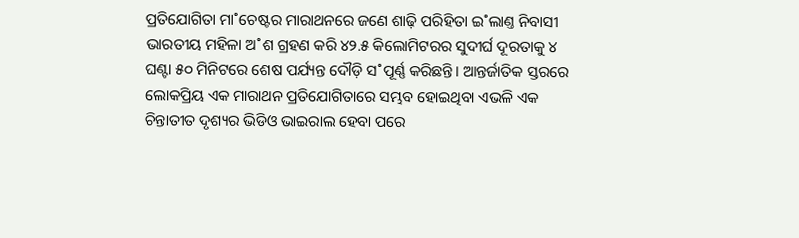ପ୍ରତିଯୋଗିତା ମା˚ଚେଷ୍ଟର ମାରାଥନରେ ଜଣେ ଶାଢ଼ି ପରିହିତା ଇ˚ଲାଣ୍ତ ନିବାସୀ ଭାରତୀୟ ମହିଳା ଅ˚ଶ ଗ୍ରହଣ କରି ୪୨.୫ କିଲୋମିଟରର ସୁଦୀର୍ଘ ଦୂରତାକୁ ୪ ଘଣ୍ଟା ୫୦ ମିନିଟରେ ଶେଷ ପର୍ଯ୍ୟନ୍ତ ଦୌଡ଼ି ସ˚ପୂର୍ଣ୍ଣ କରିଛନ୍ତି। ଆନ୍ତର୍ଜାତିକ ସ୍ତରରେ ଲୋକପ୍ରିୟ ଏକ ମାରାଥନ ପ୍ରତିଯୋଗିତାରେ ସମ୍ଭବ ହୋଇଥିବା ଏଭଳି ଏକ ଚିନ୍ତାତୀତ ଦୃଶ୍ୟର ଭିଡିଓ ଭାଇରାଲ ହେବା ପରେ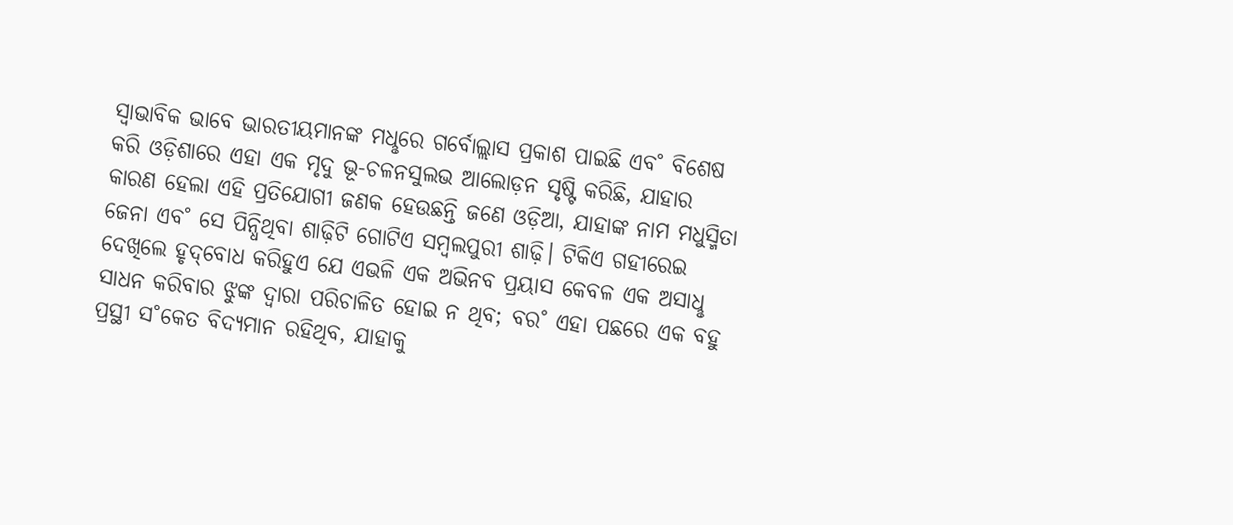ସ୍ବାଭାବିକ ଭାବେ ଭାରତୀୟମାନଙ୍କ ମଧୢରେ ଗର୍ବୋଲ୍ଲାସ ପ୍ରକାଶ ପାଇଛି ଏବ˚ ବିଶେଷ କରି ଓଡ଼ିଶାରେ ଏହା ଏକ ମୃଦୁ ଭୂ-ଚଳନସୁଲଭ ଆଲୋଡ଼ନ ସୃଷ୍ଟି କରିଛି, ଯାହାର କାରଣ ହେଲା ଏହି ପ୍ରତିଯୋଗୀ ଜଣକ ହେଉଛନ୍ତି ଜଣେ ଓଡ଼ିଆ, ଯାହାଙ୍କ ନାମ ମଧୁସ୍ମିତା ଜେନା ଏବ˚ ସେ ପିନ୍ଧିଥିବା ଶାଢ଼ିଟି ଗୋଟିଏ ସମ୍ବଲପୁରୀ ଶାଢ଼ି। ଟିକିଏ ଗହୀରେଇ ଦେଖିଲେ ହୃଦ୍‌ବୋଧ କରିହୁଏ ଯେ ଏଭଳି ଏକ ଅଭିନବ ପ୍ରୟାସ କେବଳ ଏକ ଅସାଧୢ ସାଧନ କରିବାର ଝୁଙ୍କ ଦ୍ବାରା ପରିଚାଳିତ ହୋଇ ନ ଥିବ; ବର˚ ଏହା ପଛରେ ଏକ ବହୁ ପ୍ରସ୍ଥୀ ସ˚କେତ ବିଦ୍ୟମାନ ରହିଥିବ, ଯାହାକୁ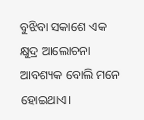ବୁଝିବା ସକାଶେ ଏକ କ୍ଷୁଦ୍ର ଆଲୋଚନା ଆବଶ୍ୟକ ବୋଲି ମନେ ହୋଇଥାଏ।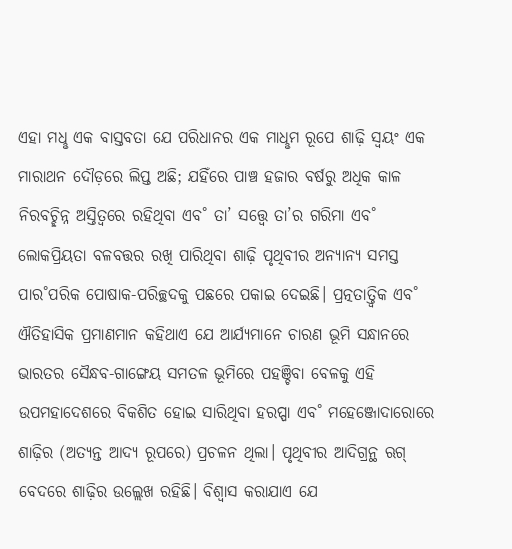ଏହା ମଧୢ ଏକ ବାସ୍ତବତା ଯେ ପରିଧାନର ଏକ ମାଧୢମ ରୂପେ ଶାଢ଼ି ସ୍ବୟଂ ଏକ ମାରାଥନ ଦୌଡ଼ରେ ଲିପ୍ତ ଅଛି; ଯହିଁରେ ପାଞ୍ଚ ହଜାର ବର୍ଷରୁ ଅଧିକ କାଳ ନିରବଚ୍ଛିନ୍ନ ଅସ୍ତିତ୍ବରେ ରହିଥିବା ଏବ˚ ତା’ ସତ୍ତ୍ବେ ତା’ର ଗରିମା ଏବ˚ ଲୋକପ୍ରିୟତା ବଳବତ୍ତର ରଖି ପାରିଥିବା ଶାଢ଼ି ପୃଥିବୀର ଅନ୍ୟାନ୍ୟ ସମସ୍ତ ପାର˚ପରିକ ପୋଷାକ-ପରିଚ୍ଛଦକୁ ପଛରେ ପକାଇ ଦେଇଛି। ପ୍ରତ୍ନତାତ୍ତ୍ବିକ ଏବ˚ ଐତିହାସିକ ପ୍ରମାଣମାନ କହିଥାଏ ଯେ ଆର୍ଯ୍ୟମାନେ ଚାରଣ ଭୂମି ସନ୍ଧାନରେ ଭାରତର ସୈନ୍ଧବ-ଗାଙ୍ଗେୟ ସମତଳ ଭୂମିରେ ପହଞ୍ଚିବା ବେଳକୁ ଏହି ଉପମହାଦେଶରେ ବିକଶିତ ହୋଇ ସାରିଥିବା ହରପ୍ପା ଏବ˚ ମହେଞ୍ଜୋଦାରୋରେ ଶାଢ଼ିର (ଅତ୍ୟନ୍ତ ଆଦ୍ୟ ରୂପରେ) ପ୍ରଚଳନ ଥିଲା। ପୃଥିବୀର ଆଦିଗ୍ରନ୍ଥ ଋଗ୍‌ ବେଦରେ ଶାଢ଼ିର ଉଲ୍ଲେଖ ରହିଛି। ବିଶ୍ବାସ କରାଯାଏ ଯେ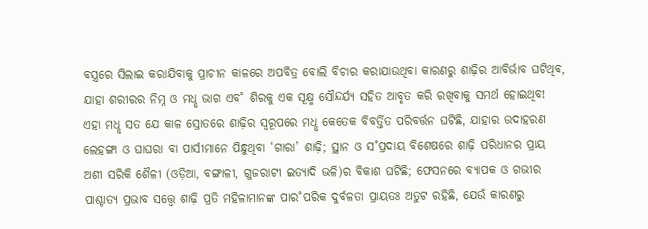ବସ୍ତ୍ରରେ ସିଲାଇ କରାଯିବାକୁ ପ୍ରାଚୀନ କାଳରେ ଅପବିତ୍ର ବୋଲି ବିଚାର କରାଯାଉଥିବା କାରଣରୁ ଶାଢ଼ିର ଆବିର୍ଭାବ ଘଟିଥିବ, ଯାହା ଶରୀରର ନିମ୍ନ ଓ ମଧୢ ଭାଗ ଏବ˚ ଶିରକୁ ଏକ ସୂକ୍ଷ୍ମ ସୌନ୍ଦର୍ଯ୍ୟ ସହିତ ଆବୃତ କରି ରଖିବାକୁ ସମର୍ଥ ହୋଇଥିବ! ଏହା ମଧୢ ସତ ଯେ କାଳ ସ୍ରୋତରେ ଶାଢ଼ିର ସ୍ବରୂପରେ ମଧୢ କେତେକ ବିବର୍ତ୍ତିତ ପରିବର୍ତ୍ତନ ଘଟିଛି, ଯାହାର ଉଦାହରଣ ଲେହଙ୍ଗା ଓ ଘାଘରା ବା ପାର୍ସୀମାନେ ପିନ୍ଧୁଥିବା ‘ଗାରା’ ଶାଢ଼ି; ସ୍ଥାନ ଓ ସ˚ପ୍ରଦାୟ ବିଶେଷରେ ଶାଢ଼ି ପରିଧାନର ପ୍ରାୟ ଅଶୀ ସରିକି ଶୈଳୀ (ଓଡ଼ିଆ, ବଙ୍ଗାଳୀ, ଗୁଜରାଟୀ ଇତ୍ୟାଦି ଭଳି)ର ବିକାଶ ଘଟିଛି; ଫେସନରେ ବ୍ୟାପକ ଓ ଗଭୀର ପାଶ୍ଚାତ୍ୟ ପ୍ରଭାବ ସତ୍ତ୍ବେ ଶାଢ଼ି ପ୍ରତି ମହିଳାମାନଙ୍କ ପାର˚ପରିକ ଦୁର୍ବଳତା ପ୍ରାୟତଃ ଅତୁଟ ରହିଛି, ଯେଉଁ କାରଣରୁ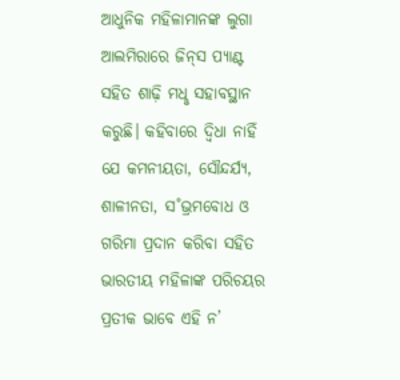ଆଧୁନିକ ମହିଳାମାନଙ୍କ ଲୁଗା ଆଲମିରାରେ ଜିନ୍‌ସ ପ୍ୟାଣ୍ଟ ସହିତ ଶାଢ଼ି ମଧୢ ସହାବସ୍ଥାନ କରୁଛି। କହିବାରେ ଦ୍ବିଧା ନାହିଁ ଯେ କମନୀୟତା, ସୌନ୍ଦର୍ଯ୍ୟ, ଶାଳୀନତା, ସ˚ଭ୍ରମବୋଧ ଓ ଗରିମା ପ୍ରଦାନ କରିବା ସହିତ ଭାରତୀୟ ମହିଳାଙ୍କ ପରିଚୟର ପ୍ରତୀକ ଭାବେ ଏହି ନ’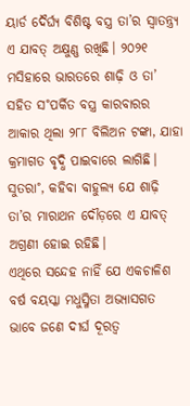ୟାର୍ଡ ଦୈର୍ଘ୍ୟ ବିଶିଷ୍ଟ ବସ୍ତ୍ର ତା’ର ସ୍ବାତନ୍ତ୍ର୍ୟ ଏ ଯାବତ୍‌ ଅକ୍ଷୁଣ୍ଣ ରଖିଛି। ୨୦୨୧ ମସିହାରେ ଭାରତରେ ଶାଢ଼ି ଓ ତା’ ସହିତ ସ˚ପର୍କିତ ବସ୍ତ୍ର କାରବାରର ଆକାର ଥିଲା ୨୮୮ ବିଲିଅନ ଟଙ୍କା, ଯାହା କ୍ରମାଗତ ବୃଦ୍ଧି ପାଇବାରେ ଲାଗିଛି। ସୁତରା˚, କହିବା ବାହୁଲ୍ୟ ଯେ ଶାଢ଼ି ତା’ର ମାରାଥନ ଦୌଡ଼ରେ ଏ ଯାବତ୍‌ ଅଗ୍ରଣୀ ହୋଇ ରହିଛି।
ଏଥିରେ ସନ୍ଦେହ ନାହିଁ ଯେ ଏକଚାଳିଶ ବର୍ଷ ବୟସ୍କା ମଧୁସ୍ମିତା ଅଭ୍ୟାସଗତ ଭାବେ ଜଣେ ଦୀର୍ଘ ଦୂରତ୍ବ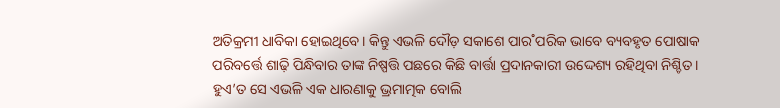ଅତିକ୍ରମୀ ଧାବିକା ହୋଇଥିବେ। କିନ୍ତୁ ଏଭଳି ଦୌଡ଼ ସକାଶେ ପାର˚ପରିକ ଭାବେ ବ୍ୟବହୃତ ପୋଷାକ ପରିବର୍ତ୍ତେ ଶାଢ଼ି ପିନ୍ଧିବାର ତାଙ୍କ ନିଷ୍ପତ୍ତି ପଛରେ କିଛି ବାର୍ତ୍ତା ପ୍ରଦାନକାରୀ ଉଦ୍ଦେଶ୍ୟ ରହିଥିବା ନିଶ୍ଚିତ। ହୁଏ’ତ ସେ ଏଭଳି ଏକ ଧାରଣାକୁ ଭ୍ରମାତ୍ମକ ବୋଲି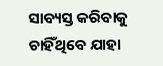ସାବ୍ୟସ୍ତ କରିବାକୁ ଚାହିଁଥିବେ ଯାହା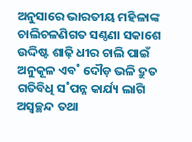ଅନୁସାରେ ଭାରତୀୟ ମହିଳାଙ୍କ ଚାଲିଚଳଣିଗତ ସଣ୍ଠଣା ସକାଶେ ଉଦ୍ଦିଷ୍ଟ ଶାଢ଼ି ଧୀର ଚାଲି ପାଇଁ ଅନୁକୂଳ ଏବ˚ ଦୌଡ଼ ଭଳି ଦ୍ରୁତ ଗତିବିଧି ସ˚ପନ୍ନ କାର୍ଯ୍ୟ ଲାଗି ଅସ୍ବଚ୍ଛନ୍ଦ ତଥା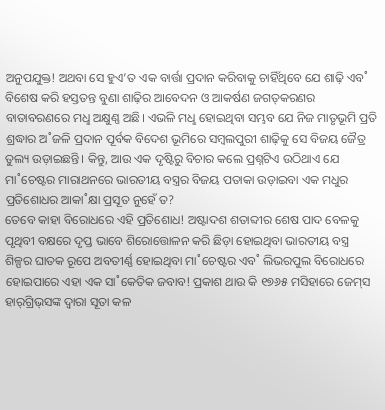ଅନୁପଯୁକ୍ତ! ଅଥବା ସେ ହୁଏ’ତ ଏକ ବାର୍ତ୍ତା ପ୍ରଦାନ କରିବାକୁ ଚାହିଁଥିବେ ଯେ ଶାଢ଼ି ଏବ˚ ବିଶେଷ କରି ହସ୍ତତନ୍ତ ବୁଣା ଶାଢ଼ିର ଆବେଦନ ଓ ଆକର୍ଷଣ ଜଗତ୍‌କରଣର ବାତାବରଣରେ ମଧୢ ଅକ୍ଷୁଣ୍ଣ ଅଛି। ଏଭଳି ମଧୢ ହୋଇଥିବା ସମ୍ଭବ ଯେ ନିଜ ମାତୃଭୂମି ପ୍ରତି ଶ୍ରଦ୍ଧାର ଅ˚ଜଳି ପ୍ରଦାନ ପୂର୍ବକ ବିଦେଶ ଭୂମିରେ ସମ୍ବଲପୁରୀ ଶାଢ଼ିକୁ ସେ ବିଜୟ ଜୈତ୍ର ତୁଲ୍ୟ ଉଡ଼ାଇଛନ୍ତି। କିନ୍ତୁ, ଆଉ ଏକ ଦୃଷ୍ଟିରୁ ବିଚାର କଲେ ପ୍ରଶ୍ନଟିଏ ଉଠିଥାଏ ଯେ ମା˚ଚେଷ୍ଟର ମାରାଥନରେ ଭାରତୀୟ ବସ୍ତ୍ରର ବିଜୟ ପତାକା ଉଡ଼ାଇବା ଏକ ମଧୁର ପ୍ରତିଶୋଧର ଆକା˚କ୍ଷା ପ୍ରସୂତ ନୁହେଁ ତ?
ତେବେ କାହା ବିରୋଧରେ ଏହି ପ୍ରତିଶୋଧ! ଅଷ୍ଟାଦଶ ଶତାବ୍ଦୀର ଶେଷ ପାଦ ବେଳକୁ ପୃଥିବୀ ବକ୍ଷରେ ଦୃପ୍ତ ଭାବେ ଶିରୋତ୍ତୋଳନ କରି ଛିଡ଼ା ହୋଇଥିବା ଭାରତୀୟ ବସ୍ତ୍ର ଶିଳ୍ପର ଘାତକ ରୂପେ ଅବତୀର୍ଣ୍ଣ ହୋଇଥିବା ମା˚ଚେଷ୍ଟର ଏବ˚ ଲିଭରପୁଲ ବିରୋଧରେ ହୋଇପାରେ ଏହା ଏକ ସା˚କେତିକ ଜବାବ! ପ୍ରକାଶ ଥାଉ କି ୧୭୬୫ ମସିହାରେ ଜେମ୍‌ସ ହାର‌୍‌ଗ୍ରିଭ୍‌ସଙ୍କ ଦ୍ବାରା ସୂତା କଳ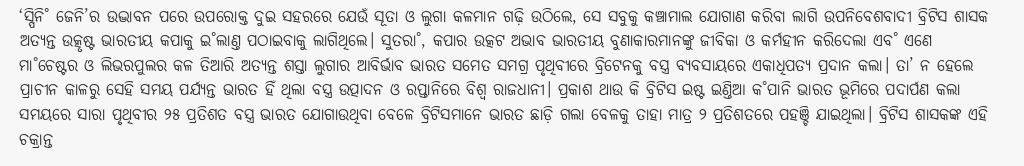‘ସ୍ପିନି˚ ଜେନି’ର ଉଦ୍ଭାବନ ପରେ ଉପରୋକ୍ତ ଦୁଇ ସହରରେ ଯେଉଁ ସୂତା ଓ ଲୁଗା କଳମାନ ଗଢ଼ି ଉଠିଲେ, ସେ ସବୁକୁ କଞ୍ଚାମାଲ ଯୋଗାଣ କରିବା ଲାଗି ଉପନିବେଶବାଦୀ ବ୍ରିଟିସ ଶାସକ ଅତ୍ୟନ୍ତ ଉତ୍କୃଷ୍ଟ ଭାରତୀୟ କପାକୁ ଇ˚ଲାଣ୍ତ ପଠାଇବାକୁ ଲାଗିଥିଲେ। ସୁତରା˚, କପାର ଉତ୍କଟ ଅଭାବ ଭାରତୀୟ ବୁଣାକାରମାନଙ୍କୁ ଜୀବିକା ଓ କର୍ମହୀନ କରିଦେଲା ଏବ˚ ଏଣେ ମା˚ଚେଷ୍ଟର ଓ ଲିଭରପୁଲର କଳ ତିଆରି ଅତ୍ୟନ୍ତ ଶସ୍ତା ଲୁଗାର ଆବିର୍ଭାବ ଭାରତ ସମେତ ସମଗ୍ର ପୃଥିବୀରେ ବ୍ରିଟେନକୁ ବସ୍ତ୍ର ବ୍ୟବସାୟରେ ଏକାଧିପତ୍ୟ ପ୍ରଦାନ କଲା। ତା’ ନ ହେଲେ ପ୍ରାଚୀନ କାଳରୁ ସେହି ସମୟ ପର୍ଯ୍ୟନ୍ତ ଭାରତ ହିଁ ଥିଲା ବସ୍ତ୍ର ଉତ୍ପାଦନ ଓ ରପ୍ତାନିରେ ବିଶ୍ବ ରାଜଧାନୀ। ପ୍ରକାଶ ଥାଉ କି ବ୍ରିଟିସ ଇଷ୍ଟ ଇଣ୍ତିଆ କ˚ପାନି ଭାରତ ଭୂମିରେ ପଦାର୍ପଣ କଲା ସମୟରେ ସାରା ପୃଥିବୀର ୨୫ ପ୍ରତିଶତ ବସ୍ତ୍ର ଭାରତ ଯୋଗାଉଥିବା ବେଳେ ବ୍ରିଟିସମାନେ ଭାରତ ଛାଡ଼ି ଗଲା ବେଳକୁ ତାହା ମାତ୍ର ୨ ପ୍ରତିଶତରେ ପହଞ୍ଚି ଯାଇଥିଲା। ବ୍ରିଟିସ ଶାସକଙ୍କ ଏହି ଚକ୍ରାନ୍ତ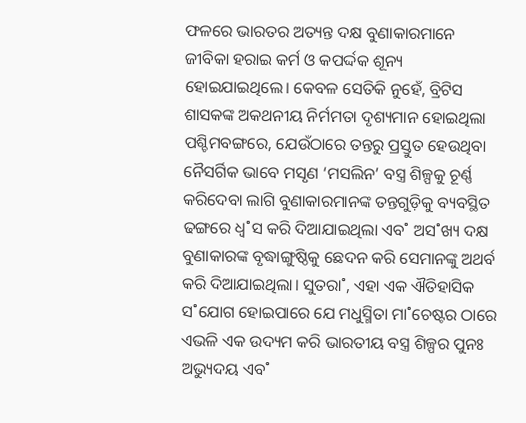ଫଳରେ ଭାରତର ଅତ୍ୟନ୍ତ ଦକ୍ଷ ବୁଣାକାରମାନେ ଜୀବିକା ହରାଇ କର୍ମ ଓ କପର୍ଦ୍ଦକ ଶୂନ୍ୟ ହୋଇଯାଇଥିଲେ। କେବଳ ସେତିକି ନୁହେଁ, ବ୍ରିଟିସ ଶାସକଙ୍କ ଅକଥନୀୟ ନିର୍ମମତା ଦୃଶ୍ୟମାନ ହୋଇଥିଲା ପଶ୍ଚିମବଙ୍ଗରେ, ଯେଉଁଠାରେ ତନ୍ତରୁ ପ୍ରସ୍ତୁତ ହେଉଥିବା ନୈସର୍ଗିକ ଭାବେ ମସୃଣ ‘ମସଲିନ’ ବସ୍ତ୍ର ଶିଳ୍ପକୁ ଚୂର୍ଣ୍ଣ କରିଦେବା ଲାଗି ବୁଣାକାରମାନଙ୍କ ତନ୍ତଗୁଡ଼ିକୁ ବ୍ୟବସ୍ଥିତ ଢଙ୍ଗରେ ଧ୍ବ˚ସ କରି ଦିଆଯାଇଥିଲା ଏବ˚ ଅସ˚ଖ୍ୟ ଦକ୍ଷ ବୁଣାକାରଙ୍କ ବୃଦ୍ଧାଙ୍ଗୁଷ୍ଠିକୁ ଛେଦନ କରି ସେମାନଙ୍କୁ ଅଥର୍ବ କରି ଦିଆଯାଇଥିଲା। ସୁତରା˚, ଏହା ଏକ ଐତିହାସିକ ସ˚ଯୋଗ ହୋଇପାରେ ଯେ ମଧୁସ୍ମିତା ମା˚ଚେଷ୍ଟର ଠାରେ ଏଭଳି ଏକ ଉଦ୍ୟମ କରି ଭାରତୀୟ ବସ୍ତ୍ର ଶିଳ୍ପର ପୁନଃ ଅଭ୍ୟୁଦୟ ଏବ˚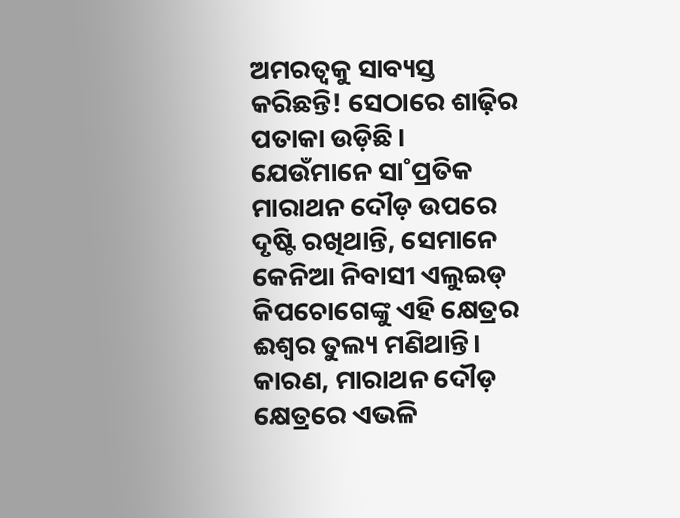ଅମରତ୍ବକୁ ସାବ୍ୟସ୍ତ କରିଛନ୍ତି! ସେଠାରେ ଶାଢ଼ିର ପତାକା ଉଡ଼ିଛି।
ଯେଉଁମାନେ ସା˚ପ୍ରତିକ ମାରାଥନ ଦୌଡ଼ ଉପରେ ଦୃଷ୍ଟି ରଖିଥାନ୍ତି, ସେମାନେ କେନିଆ ନିବାସୀ ଏଲୁଇଡ୍‌ କିପଚୋଗେଙ୍କୁ ଏହି କ୍ଷେତ୍ରର ଈଶ୍ବର ତୁଲ୍ୟ ମଣିଥାନ୍ତି। କାରଣ, ମାରାଥନ ଦୌଡ଼ କ୍ଷେତ୍ରରେ ଏଭଳି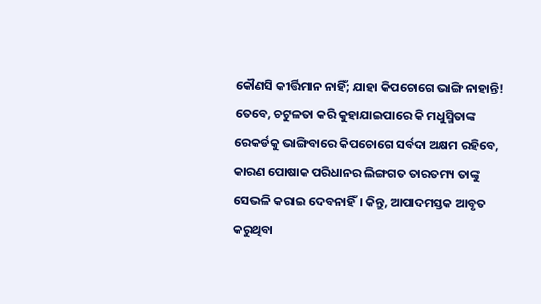କୌଣସି କୀର୍ତ୍ତିମାନ ନାହିଁ; ଯାହା କିପଚୋଗେ ଭାଙ୍ଗି ନାହାନ୍ତି! ତେବେ, ଚଟୁଳତା କରି କୁହାଯାଇପାରେ କି ମଧୁସ୍ମିତାଙ୍କ ରେକର୍ଡକୁ ଭାଙ୍ଗିବାରେ କିପଚୋଗେ ସର୍ବଦା ଅକ୍ଷମ ରହିବେ, କାରଣ ପୋଷାକ ପରିଧାନର ଲିଙ୍ଗଗତ ତାରତମ୍ୟ ତାଙ୍କୁ ସେଭଳି କରାଇ ଦେବନାହିଁ। କିନ୍ତୁ, ଆପାଦମସ୍ତକ ଆବୃତ କରୁଥିବା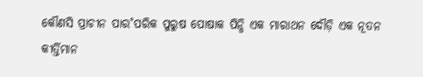କୌଣସି ପ୍ରାଚୀନ ପାର˚ପରିକ ପୁରୁଷ ପୋଷାକ ପିନ୍ଧି ଏକ ମାରାଥନ ଦୌଡ଼ି ଏକ ନୂତନ କୀର୍ତ୍ତିମାନ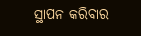ସ୍ଥାପନ କରିବାର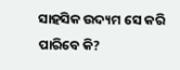ସାହସିକ ଉଦ୍ୟମ ସେ କରି ପାରିବେ କି?